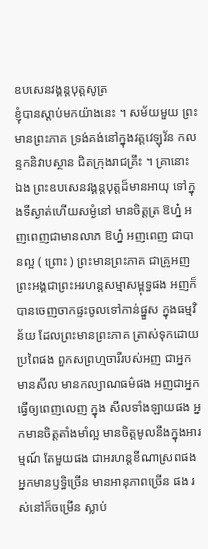ឧបសេនវង្គន្តបុត្តសូត្រ
ខ្ញុំបានស្តាប់មកយ៉ាងនេះ ។ សម័យមួយ ព្រះមានព្រះភាគ ទ្រង់គង់នៅក្នុងវត្តវេឡុវ័ន កលន្ទកនិវាបស្ថាន ជិតក្រុងរាជគ្រឹះ ។ គ្រានោះ ឯង ព្រះឧបសេនវង្គន្តបុត្តដ៏មានអាយុ ទៅក្នុងទីស្ងាត់ហើយសម្ងំនៅ មានចិត្តត្រ ឱហ្ន៎ អញពេញជាមានលាភ ឱហ្ន៎ អញពេញ ជាបានល្អ ( ព្រោះ ) ព្រះមានព្រះភាគ ជាគ្រូអញ ព្រះអង្គជាព្រះអរហន្តសម្មាសម្ពុទ្ធផង អញក៏បានចេញចាកផ្ទះចូលទៅកាន់ផ្នួស ក្នុងធម្មវិន័យ ដែលព្រះមានព្រះភាគ ត្រាស់ទុកដោយប្រពៃផង ពួកសព្រហ្មចារីរបស់អញ ជាអ្នកមានសីល មានកល្យាណធម៌ផង អញជាអ្នកធ្វើឲ្យពេញលេញ ក្នុង សីលទាំងឡាយផង អ្នកមានចិត្តតាំងមាំល្អ មានចិត្តមូលនឹងក្នុងអារម្មណ៍ តែមួយផង ជាអរហន្តខីណាស្រពផង អ្នកមានឫទ្ធិច្រើន មានអានុភាពច្រើន ផង រស់នៅក៏ចម្រើន ស្លាប់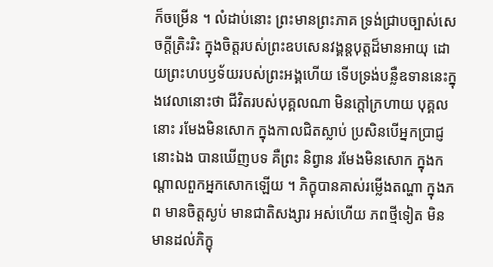ក៏ចម្រើន ។ លំដាប់នោះ ព្រះមានព្រះភាគ ទ្រង់ជ្រាបច្បាស់សេចក្តីត្រិះរិះ ក្នុងចិត្តរបស់ព្រះឧបសេនវង្គន្តបុត្តដ៏មានអាយុ ដោយព្រះហបឫទ័យរបស់ព្រះអង្គហើយ ទើបទ្រង់បន្លឺឧទាននេះក្នុងវេលានោះថា ជីវិតរបស់បុគ្គលណា មិនក្តៅក្រហាយ បុគ្គលនោះ រមែងមិនសោក ក្នុងកាលជិតស្លាប់ ប្រសិនបើអ្នកប្រាជ្ញនោះឯង បានឃើញបទ គឺព្រះ និព្វាន រមែងមិនសោក ក្នុងកណ្តាលពួកអ្នកសោកឡើយ ។ ភិក្ខុបានគាស់រម្លើងតណ្ហា ក្នុងភព មានចិត្តស្ងប់ មានជាតិសង្សារ អស់ហើយ ភពថ្មីទៀត មិនមានដល់ភិក្ខុ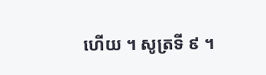ហើយ ។ សូត្រទី ៩ ។